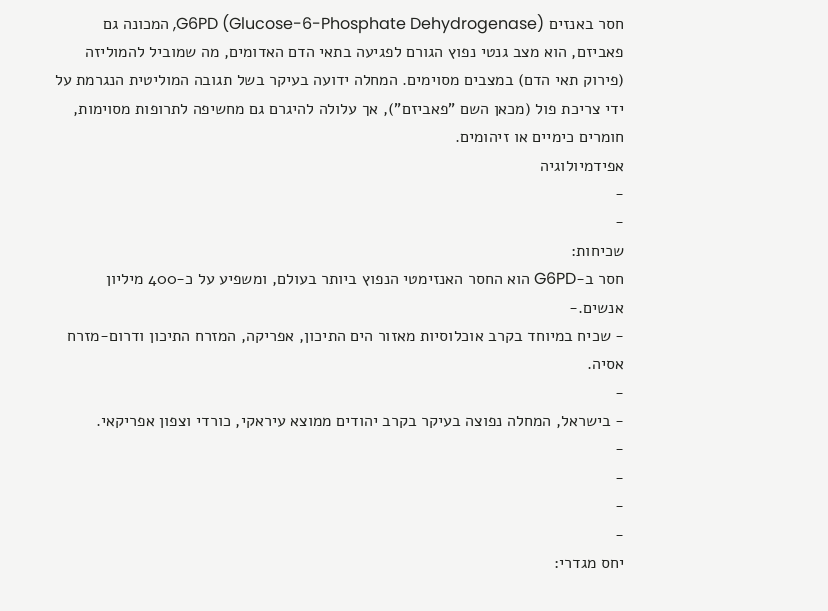חסר באנזים G6PD (Glucose-6-Phosphate Dehydrogenase), המכונה גם פאביזם, הוא מצב גנטי נפוץ הגורם לפגיעה בתאי הדם האדומים, מה שמוביל להמוליזה (פירוק תאי הדם) במצבים מסוימים. המחלה ידועה בעיקר בשל תגובה המוליטית הנגרמת על ידי צריכת פול (מכאן השם "פאביזם"), אך עלולה להיגרם גם מחשיפה לתרופות מסוימות, חומרים כימיים או זיהומים.
אפידמיולוגיה
-
-
שכיחות:
חסר ב-G6PD הוא החסר האנזימטי הנפוץ ביותר בעולם, ומשפיע על כ-400 מיליון אנשים.-
- שכיח במיוחד בקרב אוכלוסיות מאזור הים התיכון, אפריקה, המזרח התיכון ודרום-מזרח אסיה.
-
- בישראל, המחלה נפוצה בעיקר בקרב יהודים ממוצא עיראקי, כורדי וצפון אפריקאי.
-
-
-
-
יחס מגדרי: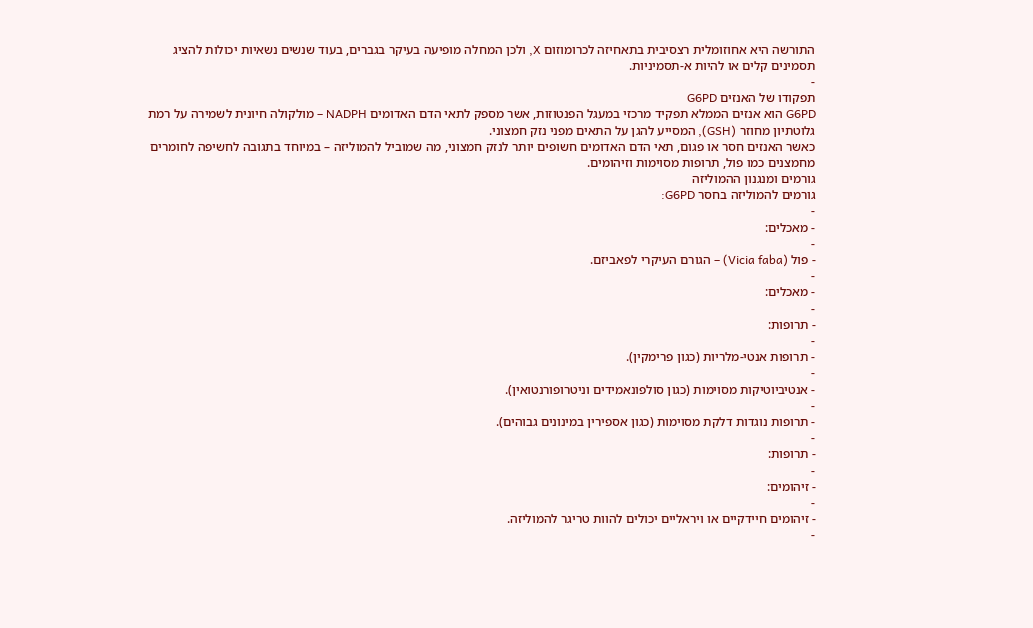התורשה היא אחוזומלית רצסיבית בתאחיזה לכרומוזום X, ולכן המחלה מופיעה בעיקר בגברים, בעוד שנשים נשאיות יכולות להציג תסמינים קלים או להיות א-תסמיניות.
-
תפקודו של האנזים G6PD
G6PD הוא אנזים הממלא תפקיד מרכזי במעגל הפנטוזות, אשר מספק לתאי הדם האדומים NADPH – מולקולה חיונית לשמירה על רמת גלוטתיון מחוזר (GSH), המסייע להגן על התאים מפני נזק חמצוני.
כאשר האנזים חסר או פגום, תאי הדם האדומים חשופים יותר לנזק חמצוני, מה שמוביל להמוליזה – במיוחד בתגובה לחשיפה לחומרים מחמצנים כמו פול, תרופות מסוימות וזיהומים.
גורמים ומנגנון ההמוליזה
גורמים להמוליזה בחסר G6PD:
-
- מאכלים:
-
- פול (Vicia faba) – הגורם העיקרי לפאביזם.
-
- מאכלים:
-
- תרופות:
-
- תרופות אנטי-מלריות (כגון פרימקין).
-
- אנטיביוטיקות מסוימות (כגון סולפונאמידים וניטרופורנטואין).
-
- תרופות נוגדות דלקת מסוימות (כגון אספירין במינונים גבוהים).
-
- תרופות:
-
- זיהומים:
-
- זיהומים חיידקיים או ויראליים יכולים להוות טריגר להמוליזה.
-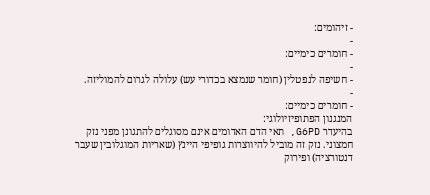- זיהומים:
-
- חומרים כימיים:
-
- חשיפה לנפטלין (חומר שנמצא בכדורי עש) עלולה לגרום להמוליזה.
-
- חומרים כימיים:
המנגנון הפתופיזיולוגי:
בהיעדר G6PD, תאי הדם האדומים אינם מסוגלים להתגונן מפני נזק חמצוני. נזק זה מוביל להיווצרות גופיפי היינץ (שאריות המוגלובין שעבר דנטורציה) ופירוק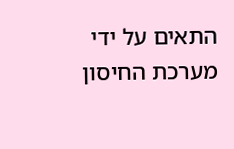התאים על ידי מערכת החיסון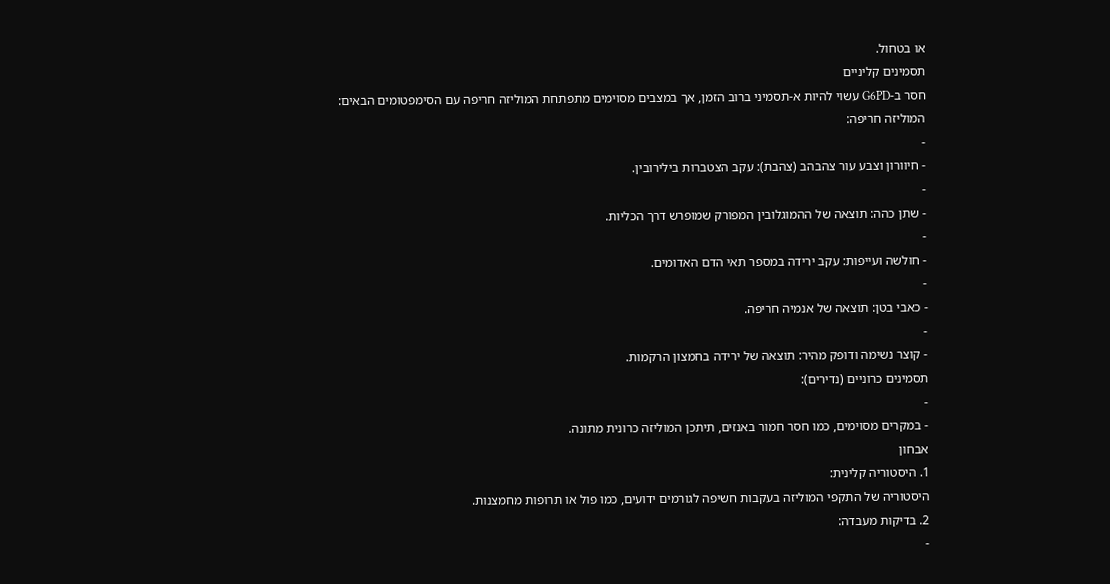או בטחול.
תסמינים קליניים
חסר ב-G6PD עשוי להיות א-תסמיני ברוב הזמן, אך במצבים מסוימים מתפתחת המוליזה חריפה עם הסימפטומים הבאים:
המוליזה חריפה:
-
- חיוורון וצבע עור צהבהב (צהבת): עקב הצטברות בילירובין.
-
- שתן כהה: תוצאה של ההמוגלובין המפורק שמופרש דרך הכליות.
-
- חולשה ועייפות: עקב ירידה במספר תאי הדם האדומים.
-
- כאבי בטן: תוצאה של אנמיה חריפה.
-
- קוצר נשימה ודופק מהיר: תוצאה של ירידה בחמצון הרקמות.
תסמינים כרוניים (נדירים):
-
- במקרים מסוימים, כמו חסר חמור באנזים, תיתכן המוליזה כרונית מתונה.
אבחון
1. היסטוריה קלינית:
היסטוריה של התקפי המוליזה בעקבות חשיפה לגורמים ידועים, כמו פול או תרופות מחמצנות.
2. בדיקות מעבדה:
-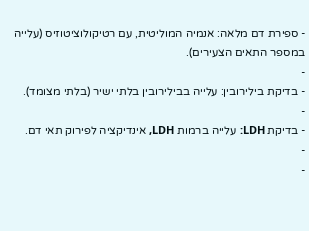- ספירת דם מלאה: אנמיה המוליטית, עם רטיקולוציטוזיס (עלייה במספר התאים הצעירים).
-
- בדיקת בילירובין: עלייה בבילירובין בלתי ישיר (בלתי מצומד).
-
- בדיקת LDH: עלייה ברמות LDH, אינדיקציה לפירוק תאי דם.
-
-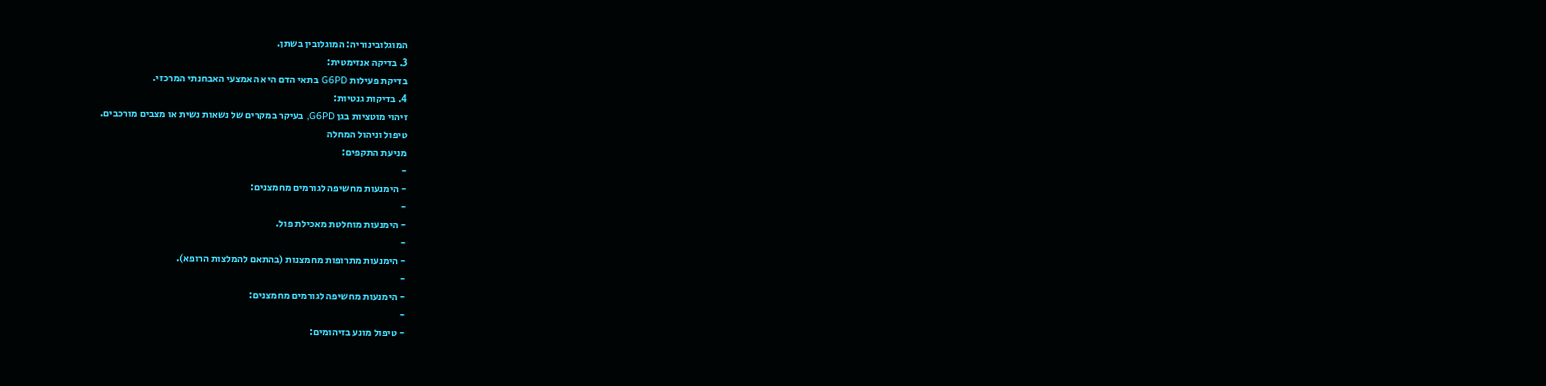המוגלובינוריה: המוגלובין בשתן.
3. בדיקה אנזימטית:
בדיקת פעילות G6PD בתאי הדם היא האמצעי האבחנתי המרכזי.
4. בדיקות גנטיות:
זיהוי מוטציות בגן G6PD, בעיקר במקרים של נשאות נשית או מצבים מורכבים.
טיפול וניהול המחלה
מניעת התקפים:
-
- הימנעות מחשיפה לגורמים מחמצנים:
-
- הימנעות מוחלטת מאכילת פול.
-
- הימנעות מתרופות מחמצנות (בהתאם להמלצות הרופא).
-
- הימנעות מחשיפה לגורמים מחמצנים:
-
- טיפול מונע בזיהומים: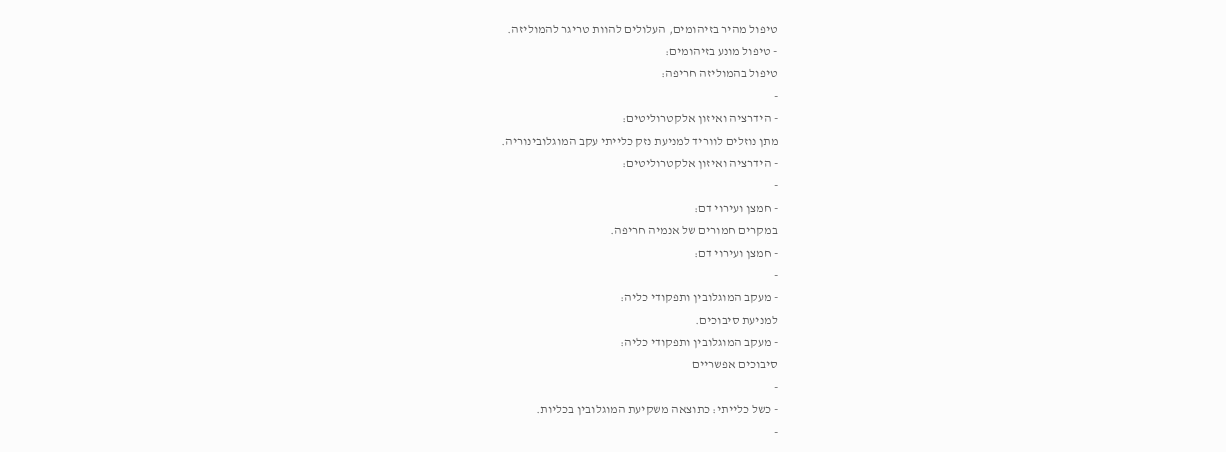טיפול מהיר בזיהומים, העלולים להוות טריגר להמוליזה.
- טיפול מונע בזיהומים:
טיפול בהמוליזה חריפה:
-
- הידרציה ואיזון אלקטרוליטים:
מתן נוזלים לווריד למניעת נזק כלייתי עקב המוגלובינוריה.
- הידרציה ואיזון אלקטרוליטים:
-
- חמצן ועירוי דם:
במקרים חמורים של אנמיה חריפה.
- חמצן ועירוי דם:
-
- מעקב המוגלובין ותפקודי כליה:
למניעת סיבוכים.
- מעקב המוגלובין ותפקודי כליה:
סיבוכים אפשריים
-
- כשל כלייתי: כתוצאה משקיעת המוגלובין בכליות.
-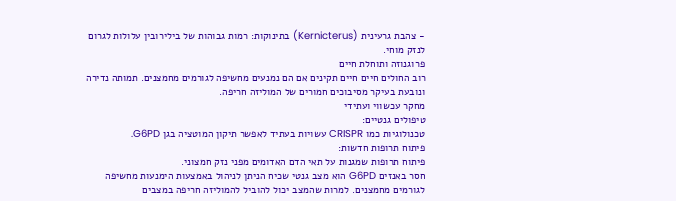- צהבת גרעינית (Kernicterus) בתינוקות: רמות גבוהות של בילירובין עלולות לגרום לנזק מוחי.
פרוגנוזה ותוחלת חיים
רוב החולים חיים חיים תקינים אם הם נמנעים מחשיפה לגורמים מחמצנים. תמותה נדירה ונובעת בעיקר מסיבוכים חמורים של המוליזה חריפה.
מחקר עכשווי ועתידי
טיפולים גנטיים:
טכנולוגיות כמו CRISPR עשויות בעתיד לאפשר תיקון המוטציה בגן G6PD.
פיתוח תרופות חדשות:
פיתוח תרופות שמגנות על תאי הדם האדומים מפני נזק חמצוני.
חסר באנזים G6PD הוא מצב גנטי שכיח הניתן לניהול באמצעות הימנעות מחשיפה לגורמים מחמצנים. למרות שהמצב יכול להוביל להמוליזה חריפה במצבים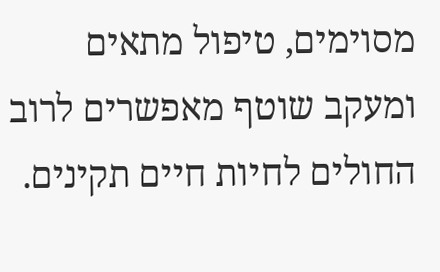מסוימים, טיפול מתאים ומעקב שוטף מאפשרים לרוב החולים לחיות חיים תקינים.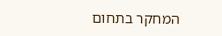המחקר בתחום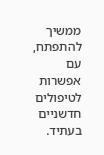ממשיך להתפתח, עם אפשרות לטיפולים חדשניים בעתיד.